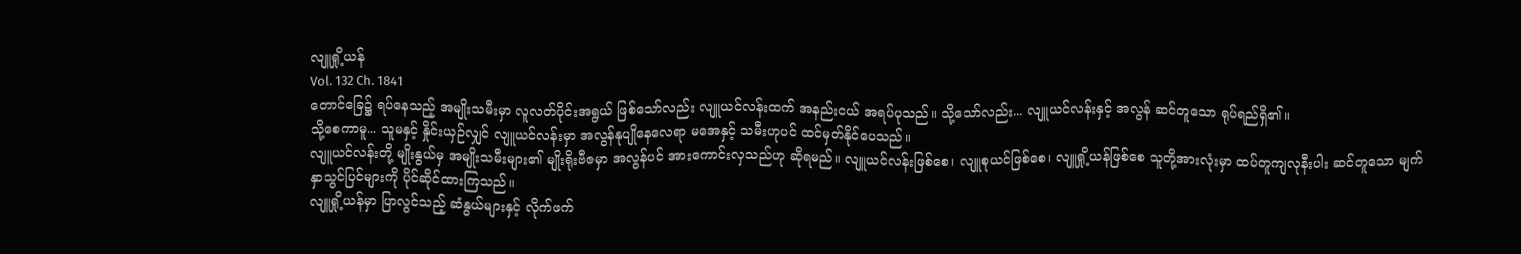လျူရှို့ယန်
Vol. 132 Ch. 1841
တောင်ခြေ၌ ရပ်နေသည့် အမျိုးသမီးမှာ လူလတ်ပိုင်းအရွယ် ဖြစ်သော်လည်း လျူယင်လန်းထက် အနည်းငယ် အရပ်ပုသည်။ သို့သော်လည်း... လျူယင်လန်းနှင့် အလွန် ဆင်တူသော ရုပ်ရည်ရှိ၏။
သို့စေကာမူ... သူမနှင့် နှိုင်းယှဉ်လျှင် လျူယင်လန်းမှာ အလွန်နုပျိုနေလေရာ မအေနှင့် သမီးဟုပင် ထင်မှတ်နိုင်ပေသည်။
လျူယင်လန်းတို့ မျိုးနွယ်မှ အမျိုးသမီးများ၏ မျိုးရိုးဗီဇမှာ အလွန်ပင် အားကောင်းလှသည်ဟု ဆိုရမည်။ လျူယင်လန်းဖြစ်စေ၊ လျူစုယင်ဖြစ်စေ၊ လျူရှို့ယန်ဖြစ်စေ သူတို့အားလုံးမှာ ထပ်တူကျလုနီးပါး ဆင်တူသော မျက်နှာသွင်ပြင်များကို ပိုင်ဆိုင်ထားကြသည်။
လျူရှို့ယန်မှာ ပြာလွင်သည့် ဆံနွယ်များနှင့် လိုက်ဖက်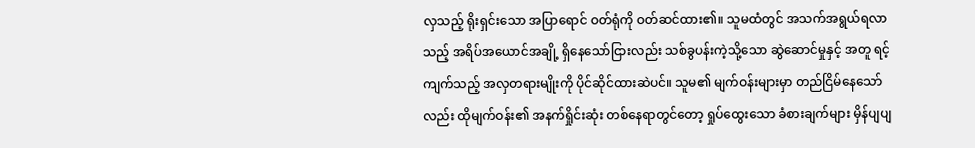လှသည့် ရိုးရှင်းသော အပြာရောင် ဝတ်ရုံကို ဝတ်ဆင်ထား၏။ သူမထံတွင် အသက်အရွယ်ရလာသည့် အရိပ်အယောင်အချို့ ရှိနေသော်ငြားလည်း သစ်ခွပန်းကဲ့သို့သော ဆွဲဆောင်မှုနှင့် အတူ ရင့်ကျက်သည့် အလှတရားမျိုးကို ပိုင်ဆိုင်ထားဆဲပင်။ သူမ၏ မျက်ဝန်းများမှာ တည်ငြိမ်နေသော်လည်း ထိုမျက်ဝန်း၏ အနက်ရှိုင်းဆုံး တစ်နေရာတွင်တော့ ရှုပ်ထွေးသော ခံစားချက်များ မှိန်ပျပျ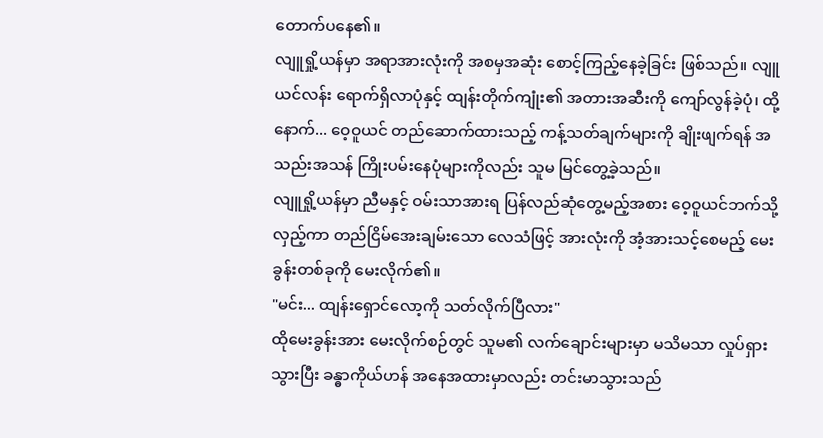တောက်ပနေ၏။
လျူရှို့ယန်မှာ အရာအားလုံးကို အစမှအဆုံး စောင့်ကြည့်နေခဲ့ခြင်း ဖြစ်သည်။ လျူယင်လန်း ရောက်ရှိလာပုံနှင့် ထျန်းတိုက်ကျုံး၏ အတားအဆီးကို ကျော်လွန်ခဲ့ပုံ၊ ထို့နောက်... ဝေ့ဝူယင် တည်ဆောက်ထားသည့် ကန့်သတ်ချက်များကို ချိုးဖျက်ရန် အသည်းအသန် ကြိုးပမ်းနေပုံများကိုလည်း သူမ မြင်တွေ့ခဲ့သည်။
လျူရှို့ယန်မှာ ညီမနှင့် ဝမ်းသာအားရ ပြန်လည်ဆုံတွေ့မည့်အစား ဝေ့ဝူယင်ဘက်သို့ လှည့်ကာ တည်ငြိမ်အေးချမ်းသော လေသံဖြင့် အားလုံးကို အံ့အားသင့်စေမည့် မေးခွန်းတစ်ခုကို မေးလိုက်၏။
"မင်း... ထျန်းရှောင်လော့ကို သတ်လိုက်ပြီလား"
ထိုမေးခွန်းအား မေးလိုက်စဉ်တွင် သူမ၏ လက်ချောင်းများမှာ မသိမသာ လှုပ်ရှားသွားပြီး ခန္ဓာကိုယ်ဟန် အနေအထားမှာလည်း တင်းမာသွားသည်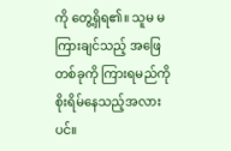ကို တွေ့ရှိရ၏။ သူမ မကြားချင်သည့် အဖြေတစ်ခုကို ကြားရမည်ကို စိုးရိမ်နေသည့်အလားပင်။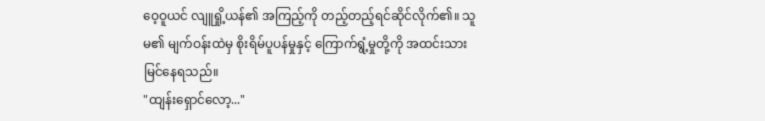ဝေ့ဝူယင် လျူရှို့ယန်၏ အကြည့်ကို တည့်တည့်ရင်ဆိုင်လိုက်၏။ သူမ၏ မျက်ဝန်းထဲမှ စိုးရိမ်ပူပန်မှုနှင့် ကြောက်ရွံ့မှုတို့ကို အထင်းသား မြင်နေရသည်။
"ထျန်းရှောင်လော့..."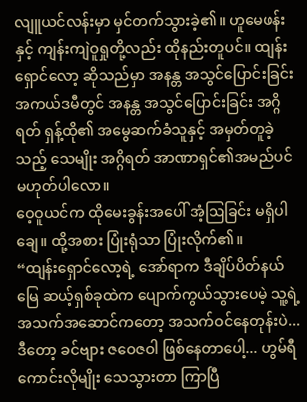လျူယင်လန်းမှာ မှင်တက်သွားခဲ့၏။ ဟူမေဖန်းနှင့် ကျန်းကျဲဝူရှုတို့လည်း ထိုနည်းတူပင်။ ထျန်းရှောင်လော့ ဆိုသည်မှာ အနန္တ အသွင်ပြောင်းခြင်း အကယ်ဒမီတွင် အနန္တ အသွင်ပြောင်းခြင်း အဂ္ဂိရတ် ရှန့်ထို၏ အမွေဆက်ခံသူနှင့် အမှတ်တူခဲ့သည့် သေမျိုး အဂ္ဂိရတ် အာဏာရှင်၏အမည်ပင် မဟုတ်ပါလော။
ဝေ့ဝူယင်က ထိုမေးခွန်းအပေါ် အံ့ဩခြင်း မရှိပါချေ။ ထို့အစား ပြုံးရုံသာ ပြုံးလိုက်၏။
“ထျန်းရှောင်လော့ရဲ့ အော်ရာက ဒီချိပ်ပိတ်နယ်မြေ ဆယ့်ရှစ်ခုထဲက ပျောက်ကွယ်သွားပေမဲ့ သူ့ရဲ့ အသက်အဆောင်ကတော့ အသက်ဝင်နေတုန်းပဲ... ဒီတော့ ခင်ဗျား ဇဝေဇဝါ ဖြစ်နေတာပေါ့... ဟွမ်ရီကောင်းလိုမျိုး သေသွားတာ ကြာပြီ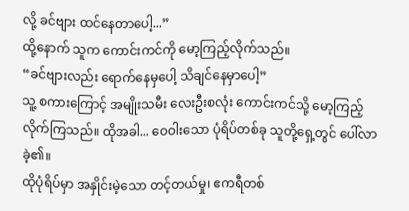လို့ ခင်ဗျား ထင်နေတာပေါ့...”
ထို့နောက် သူက ကောင်းကင်ကို မော့ကြည့်လိုက်သည်။
“ခင်ဗျားလည်း ရောက်နေမှပေါ့ သိချင်နေမှာပေါ့”
သူ့ စကားကြောင့် အမျိုးသမီး လေးဦးစလုံး ကောင်းကင်သို့ မော့ကြည့်လိုက်ကြသည်။ ထိုအခါ... ဝေဝါးသော ပုံရိပ်တစ်ခု သူတို့ရှေ့တွင် ပေါ်လာခဲ့၏။
ထိုပုံရိပ်မှာ အနှိုင်းမဲ့သော တင့်တယ်မှု၊ ဧကရီတစ်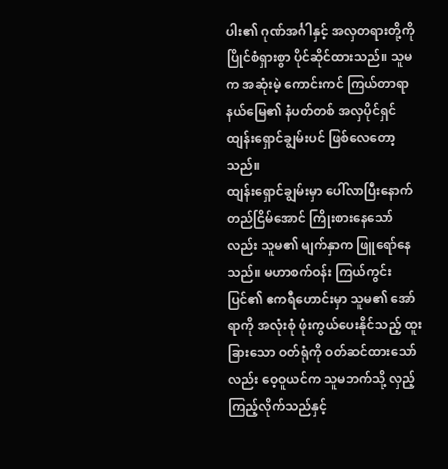ပါး၏ ဂုဏ်အင်္ဂါနှင့် အလှတရားတို့ကို ပြိုင်စံရှားစွာ ပိုင်ဆိုင်ထားသည်။ သူမက အဆုံးမဲ့ ကောင်းကင် ကြယ်တာရာ နယ်မြေ၏ နံပတ်တစ် အလှပိုင်ရှင် ထျန်းရှောင်ချွမ်းပင် ဖြစ်လေတော့သည်။
ထျန်းရှောင်ချွမ်းမှာ ပေါ်လာပြီးနောက် တည်ငြိမ်အောင် ကြိုးစားနေသော်လည်း သူမ၏ မျက်နှာက ဖြူရော်နေသည်။ မဟာစက်ဝန်း ကြယ်ကွင်းပြင်၏ ဧကရီဟောင်းမှာ သူမ၏ အော်ရာကို အလုံးစုံ ဖုံးကွယ်ပေးနိုင်သည့် ထူးခြားသော ဝတ်ရုံကို ဝတ်ဆင်ထားသော်လည်း ဝေ့ဝူယင်က သူမဘက်သို့ လှည့်ကြည့်လိုက်သည်နှင့်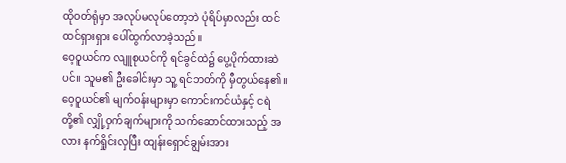ထိုဝတ်ရုံမှာ အလုပ်မလုပ်တော့ဘဲ ပုံရိပ်မှာလည်း ထင်ထင်ရှားရှား ပေါ်ထွက်လာခဲ့သည်။
ဝေ့ဝူယင်က လျူစုယင်ကို ရင်ခွင်ထဲ၌ ပွေ့ပိုက်ထားဆဲပင်။ သူမ၏ ဦးခေါင်းမှာ သူ့ ရင်ဘတ်ကို မှီတွယ်နေ၏။ ဝေ့ဝူယင်၏ မျက်ဝန်းများမှာ ကောင်းကင်ယံနှင့် ငရဲတို့၏ လျှို့ဝှက်ချက်များကို သက်ဆောင်ထားသည့် အလား နက်ရှိုင်းလှပြီး ထျန်းရှောင်ချွမ်းအား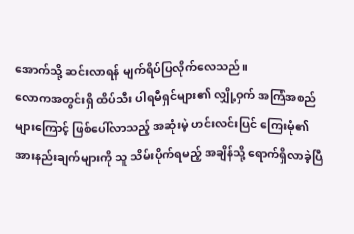အောက်သို့ ဆင်းလာရန် မျက်ရိပ်ပြလိုက်လေသည်။
လောကအတွင်းရှိ ထိပ်သီး ပါရမီရှင်များ၏ လျှို့ဝှက် အကြံအစည်များကြောင့် ဖြစ်ပေါ်လာသည့် အဆုံးမဲ့ ဟင်းလင်းပြင် ကြေးမုံ၏ အားနည်းချက်များကို သူ သိမ်းပိုက်ရမည့် အချိန်သို့ ရောက်ရှိလာခဲ့ပြီ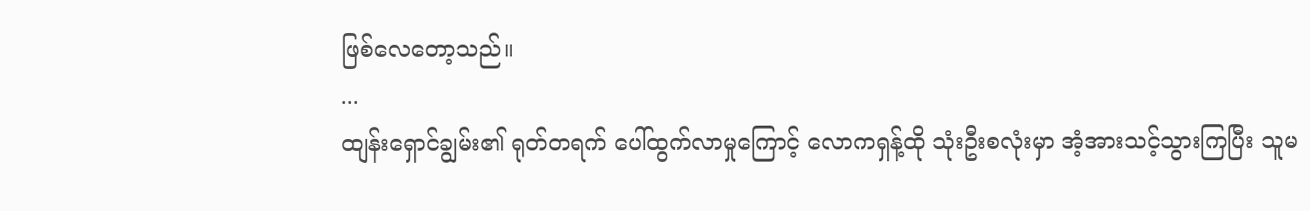ဖြစ်လေတော့သည်။
...
ထျန်းရှောင်ချွမ်း၏ ရုတ်တရက် ပေါ်ထွက်လာမှုကြောင့် လောကရှန့်ထို သုံးဦးစလုံးမှာ အံ့အားသင့်သွားကြပြီး သူမ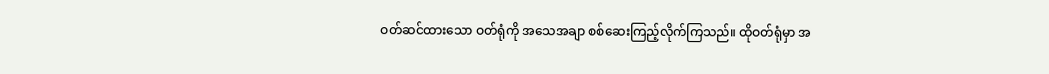ဝတ်ဆင်ထားသော ဝတ်ရုံကို အသေအချာ စစ်ဆေးကြည့်လိုက်ကြသည်။ ထိုဝတ်ရုံမှာ အ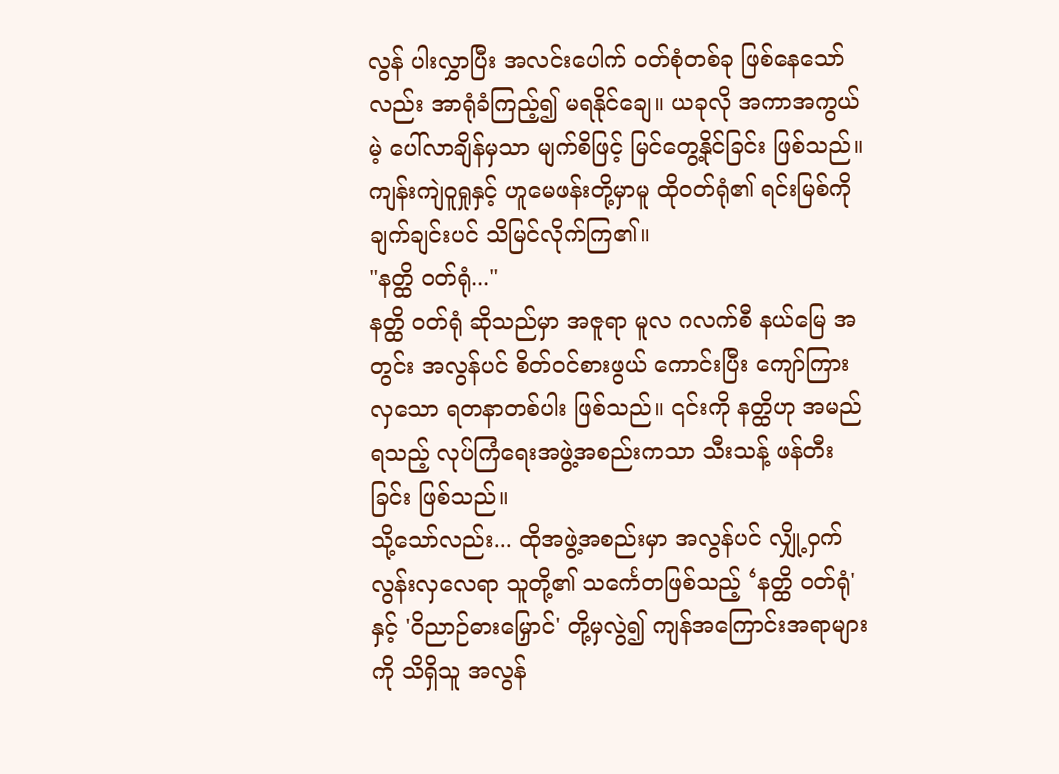လွန် ပါးလွှာပြီး အလင်းပေါက် ဝတ်စုံတစ်ခု ဖြစ်နေသော်လည်း အာရုံခံကြည့်၍ မရနိုင်ချေ။ ယခုလို အကာအကွယ်မဲ့ ပေါ်လာချိန်မှသာ မျက်စိဖြင့် မြင်တွေ့နိုင်ခြင်း ဖြစ်သည်။ ကျန်းကျဲဝူရှုနှင့် ဟူမေဖန်းတို့မှာမူ ထိုဝတ်ရုံ၏ ရင်းမြစ်ကို ချက်ချင်းပင် သိမြင်လိုက်ကြ၏။
"နတ္ထိ ဝတ်ရုံ..."
နတ္ထိ ဝတ်ရုံ ဆိုသည်မှာ အဇူရာ မူလ ဂလက်စီ နယ်မြေ အတွင်း အလွန်ပင် စိတ်ဝင်စားဖွယ် ကောင်းပြီး ကျော်ကြားလှသော ရတနာတစ်ပါး ဖြစ်သည်။ ၎င်းကို နတ္ထိဟု အမည်ရသည့် လုပ်ကြံရေးအဖွဲ့အစည်းကသာ သီးသန့် ဖန်တီးခြင်း ဖြစ်သည်။
သို့သော်လည်း... ထိုအဖွဲ့အစည်းမှာ အလွန်ပင် လျှို့ဝှက်လွန်းလှလေရာ သူတို့၏ သင်္ကေတဖြစ်သည့် ‘နတ္ထိ ဝတ်ရုံ' နှင့် 'ဝိညာဉ်ဓားမြှောင်' တို့မှလွဲ၍ ကျန်အကြောင်းအရာများကို သိရှိသူ အလွန်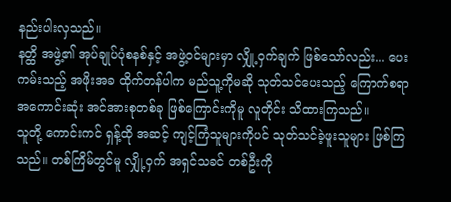နည်းပါးလှသည်။
နတ္ထိ အဖွဲ့၏ အုပ်ချုပ်ပုံစနစ်နှင့် အဖွဲ့ဝင်များမှာ လျှို့ဝှက်ချက် ဖြစ်သော်လည်း... ပေးကမ်းသည့် အဖိုးအခ ထိုက်တန်ပါက မည်သူ့ကိုမဆို သုတ်သင်ပေးသည့် ကြောက်စရာ အကောင်းဆုံး အင်အားစုတစ်ခု ဖြစ်ကြောင်းကိုမူ လူတိုင်း သိထားကြသည်။
သူတို့ ကောင်းကင် ရှန့်ထို အဆင့် ကျင့်ကြံသူများကိုပင် သုတ်သင်ခဲ့ဖူးသူများ ဖြစ်ကြသည်။ တစ်ကြိမ်တွင်မူ လျှို့ဝှက် အရှင်သခင် တစ်ဦးကို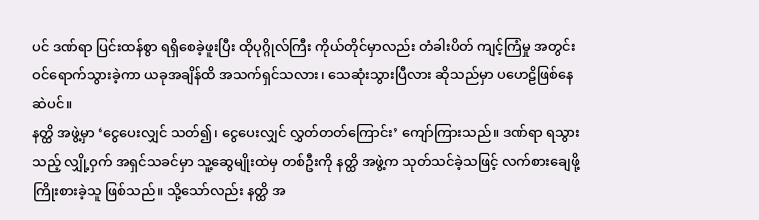ပင် ဒဏ်ရာ ပြင်းထန်စွာ ရရှိစေခဲ့ဖူးပြီး ထိုပုဂ္ဂိုလ်ကြီး ကိုယ်တိုင်မှာလည်း တံခါးပိတ် ကျင့်ကြံမှု အတွင်း ဝင်ရောက်သွားခဲ့ကာ ယခုအချိန်ထိ အသက်ရှင်သလား၊ သေဆုံးသွားပြီလား ဆိုသည်မှာ ပဟေဠိဖြစ်နေဆဲပင်။
နတ္ထိ အဖွဲ့မှာ ‘ငွေပေးလျှင် သတ်၍၊ ငွေပေးလျှင် လွှတ်တတ်ကြောင်း’ ကျော်ကြားသည်။ ဒဏ်ရာ ရသွားသည့် လျှို့ဝှက် အရှင်သခင်မှာ သူ့ဆွေမျိုးထဲမှ တစ်ဦးကို နတ္ထိ အဖွဲ့က သုတ်သင်ခဲ့သဖြင့် လက်စားချေဖို့ ကြိုးစားခဲ့သူ ဖြစ်သည်။ သို့သော်လည်း နတ္ထိ အ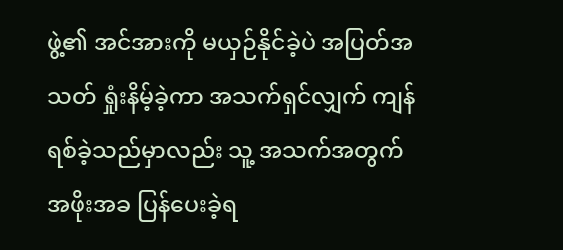ဖွဲ့၏ အင်အားကို မယှဉ်နိုင်ခဲ့ပဲ အပြတ်အသတ် ရှုံးနိမ့်ခဲ့ကာ အသက်ရှင်လျှက် ကျန်ရစ်ခဲ့သည်မှာလည်း သူ့ အသက်အတွက် အဖိုးအခ ပြန်ပေးခဲ့ရ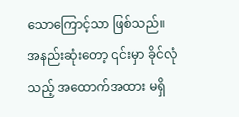သောကြောင့်သာ ဖြစ်သည်။
အနည်းဆုံးတော့ ၎င်းမှာ ခိုင်လုံသည့် အထောက်အထား မရှိ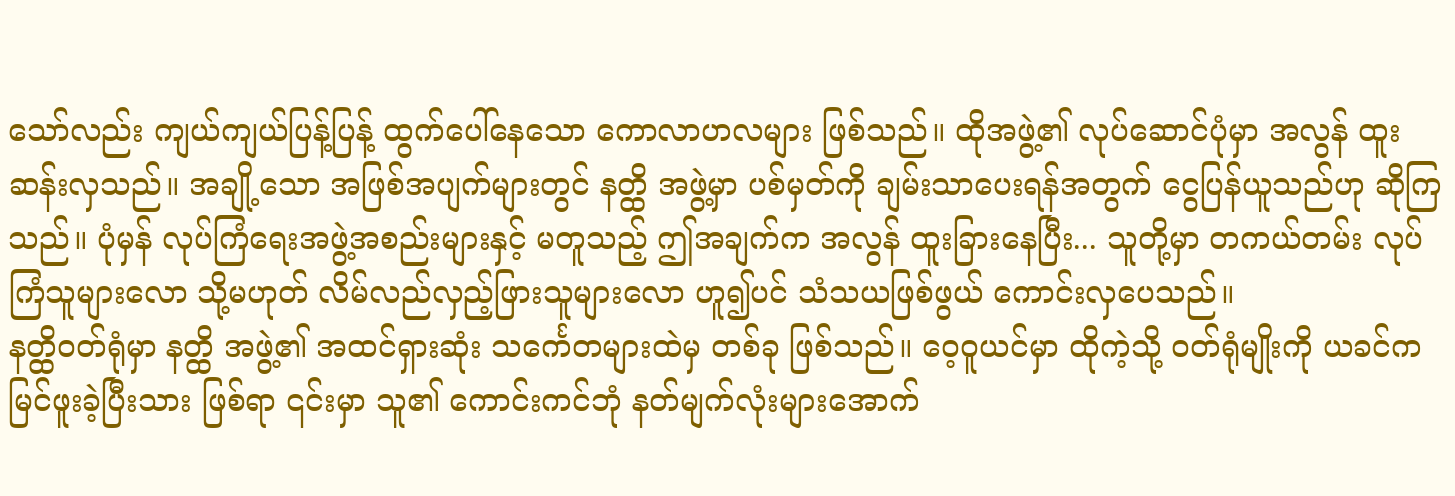သော်လည်း ကျယ်ကျယ်ပြန့်ပြန့် ထွက်ပေါ်နေသော ကောလာဟလများ ဖြစ်သည်။ ထိုအဖွဲ့၏ လုပ်ဆောင်ပုံမှာ အလွန် ထူးဆန်းလှသည်။ အချို့သော အဖြစ်အပျက်များတွင် နတ္ထိ အဖွဲ့မှာ ပစ်မှတ်ကို ချမ်းသာပေးရန်အတွက် ငွေပြန်ယူသည်ဟု ဆိုကြသည်။ ပုံမှန် လုပ်ကြံရေးအဖွဲ့အစည်းများနှင့် မတူသည့် ဤအချက်က အလွန် ထူးခြားနေပြီး... သူတို့မှာ တကယ်တမ်း လုပ်ကြံသူများလော သို့မဟုတ် လိမ်လည်လှည့်ဖြားသူများလော ဟူ၍ပင် သံသယဖြစ်ဖွယ် ကောင်းလှပေသည်။
နတ္ထိဝတ်ရုံမှာ နတ္ထိ အဖွဲ့၏ အထင်ရှားဆုံး သင်္ကေတများထဲမှ တစ်ခု ဖြစ်သည်။ ဝေ့ဝူယင်မှာ ထိုကဲ့သို့ ဝတ်ရုံမျိုးကို ယခင်က မြင်ဖူးခဲ့ပြီးသား ဖြစ်ရာ ၎င်းမှာ သူ၏ ကောင်းကင်ဘုံ နတ်မျက်လုံးများအောက်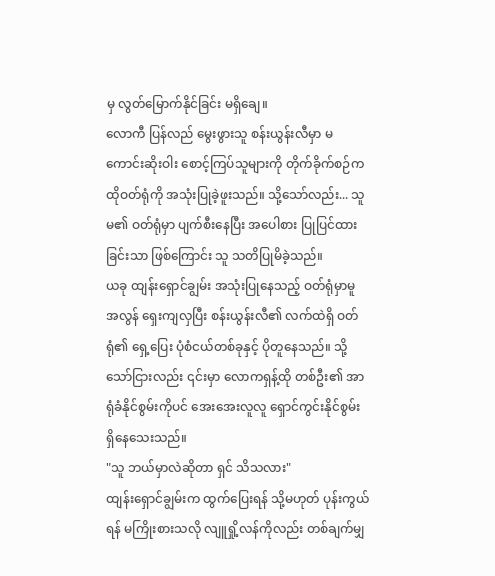မှ လွတ်မြောက်နိုင်ခြင်း မရှိချေ။
လောကီ ပြန်လည် မွေးဖွားသူ စန်းယွန်းလီမှာ မကောင်းဆိုးဝါး စောင့်ကြပ်သူများကို တိုက်ခိုက်စဉ်က ထိုဝတ်ရုံကို အသုံးပြုခဲ့ဖူးသည်။ သို့သော်လည်း... သူမ၏ ဝတ်ရုံမှာ ပျက်စီးနေပြီး အပေါစား ပြုပြင်ထားခြင်းသာ ဖြစ်ကြောင်း သူ သတိပြုမိခဲ့သည်။
ယခု ထျန်းရှောင်ချွမ်း အသုံးပြုနေသည့် ဝတ်ရုံမှာမူ အလွန် ရှေးကျလှပြီး စန်းယွန်းလီ၏ လက်ထဲရှိ ဝတ်ရုံ၏ ရှေ့ပြေး ပုံစံငယ်တစ်ခုနှင့် ပိုတူနေသည်။ သို့သော်ငြားလည်း ၎င်းမှာ လောကရှန့်ထို တစ်ဦး၏ အာရုံခံနိုင်စွမ်းကိုပင် အေးအေးလူလူ ရှောင်ကွင်းနိုင်စွမ်း ရှိနေသေးသည်။
"သူ ဘယ်မှာလဲဆိုတာ ရှင် သိသလား"
ထျန်းရှောင်ချွမ်းက ထွက်ပြေးရန် သို့မဟုတ် ပုန်းကွယ်ရန် မကြိုးစားသလို လျူရှို့လန်ကိုလည်း တစ်ချက်မျှ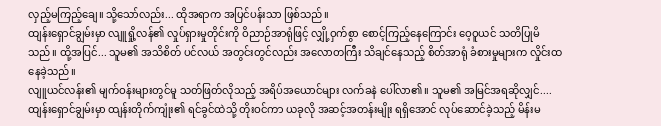လှည့်မကြည့်ချေ။ သို့သော်လည်း... ထိုအရာက အပြင်ပန်းသာ ဖြစ်သည်။
ထျန်းရှောင်ချွမ်းမှာ လျူရှို့လန်၏ လှုပ်ရှားမှုတိုင်းကို ဝိညာဉ်အာရုံဖြင့် လျှို့ဝှက်စွာ စောင့်ကြည့်နေကြောင်း ဝေ့ဝူယင် သတိပြုမိသည်။ ထို့အပြင်... သူမ၏ အသိစိတ် ပင်လယ် အတွင်းတွင်လည်း အလောတကြီး သိချင်နေသည့် စိတ်အာရုံ ခံစားမှုများက လှိုင်းထနေခဲ့သည်။
လျူယင်လန်း၏ မျက်ဝန်းများတွင်မူ သတ်ဖြတ်လိုသည့် အရိပ်အယောင်များ လက်ခနဲ ပေါ်လာ၏။ သူမ၏ အမြင်အရဆိုလျှင်.... ထျန်းရှောင်ချွမ်းမှာ ထျန်းတိုက်ကျုံး၏ ရင်ခွင်ထဲသို့ တိုးဝင်ကာ ယခုလို အဆင့်အတန်းမျိုး ရရှိအောင် လုပ်ဆောင်ခဲ့သည့် မိန်းမ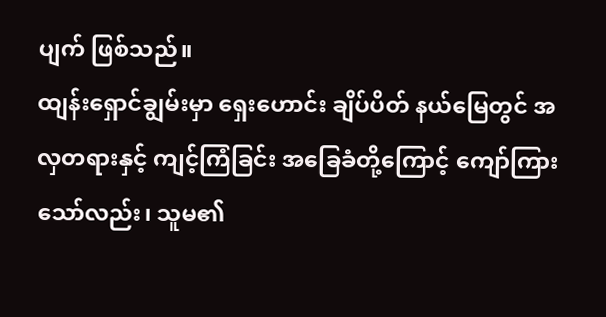ပျက် ဖြစ်သည်။
ထျန်းရှောင်ချွမ်းမှာ ရှေးဟောင်း ချိပ်ပိတ် နယ်မြေတွင် အလှတရားနှင့် ကျင့်ကြံခြင်း အခြေခံတို့ကြောင့် ကျော်ကြားသော်လည်း၊ သူမ၏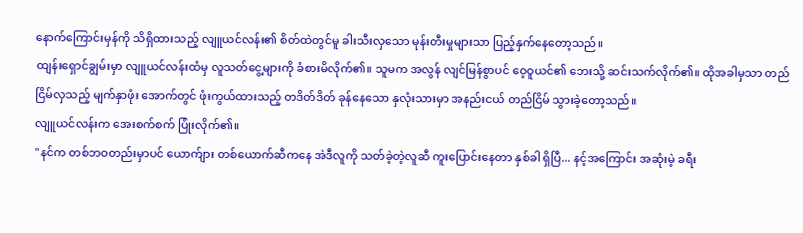နောက်ကြောင်းမှန်ကို သိရှိထားသည့် လျူယင်လန်း၏ စိတ်ထဲတွင်မူ ခါးသီးလှသော မုန်းတီးမှုများသာ ပြည့်နှက်နေတော့သည်။
ထျန်းရှောင်ချွမ်းမှာ လျူယင်လန်းထံမှ လူသတ်ငွေ့များကို ခံစားမိလိုက်၏။ သူမက အလွန် လျင်မြန်စွာပင် ဝေ့ဝူယင်၏ ဘေးသို့ ဆင်းသက်လိုက်၏။ ထိုအခါမှသာ တည်ငြိမ်လှသည့် မျက်နှာဖုံး အောက်တွင် ဖုံးကွယ်ထားသည့် တဒိတ်ဒိတ် ခုန်နေသော နှလုံးသားမှာ အနည်းငယ် တည်ငြိမ် သွားခဲ့တော့သည်။
လျူယင်လန်းက အေးစက်စက် ပြုံးလိုက်၏။
"နင်က တစ်ဘဝတည်းမှာပင် ယောက်ျား တစ်ယောက်ဆီကနေ အဲဒီလူကို သတ်ခဲ့တဲ့လူဆီ ကူးပြောင်းနေတာ နှစ်ခါ ရှိပြီ... နင့်အကြောင်း အဆုံးမဲ့ ခရီး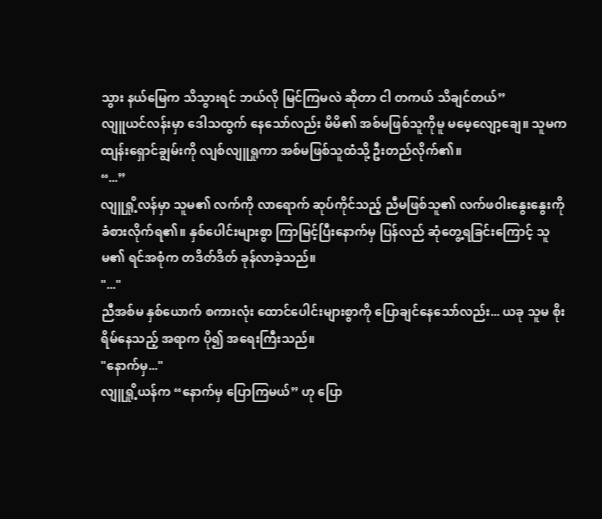သွား နယ်မြေက သိသွားရင် ဘယ်လို မြင်ကြမလဲ ဆိုတာ ငါ တကယ် သိချင်တယ်”
လျူယင်လန်းမှာ ဒေါသထွက် နေသော်လည်း မိမိ၏ အစ်မဖြစ်သူကိုမူ မမေ့လျော့ချေ။ သူမက ထျန်းရှောင်ချွမ်းကို လျစ်လျူရှုကာ အစ်မဖြစ်သူထံသို့ ဦးတည်လိုက်၏။
“...”
လျူရှို့လန်မှာ သူမ၏ လက်ကို လာရောက် ဆုပ်ကိုင်သည့် ညီမဖြစ်သူ၏ လက်ဖဝါးနွေးနွေးကို ခံစားလိုက်ရ၏။ နှစ်ပေါင်းများစွာ ကြာမြင့်ပြီးနောက်မှ ပြန်လည် ဆုံတွေ့ရခြင်းကြောင့် သူမ၏ ရင်အစုံက တဒိတ်ဒိတ် ခုန်လာခဲ့သည်။
"..."
ညီအစ်မ နှစ်ယောက် စကားလုံး ထောင်ပေါင်းများစွာကို ပြောချင်နေသော်လည်း... ယခု သူမ စိုးရိမ်နေသည့် အရာက ပို၍ အရေးကြီးသည်။
"နောက်မှ..."
လျူရှို့ယန်က “နောက်မှ ပြောကြမယ်” ဟု ပြော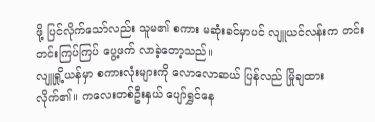ဖို့ ပြင်လိုက်သော်လည်း သူမ၏ စကား မဆုံးခင်မှာပင် လျူယင်လန်းက တင်းတင်းကြပ်ကြပ် ပွေ့ဖက် လာခဲ့တော့သည်။
လျူရှို့ယန်မှာ စကားလုံးများကို လောလောဆယ် ပြန်လည် မြိုချထားလိုက်၏။ ကလေးတစ်ဦးနှယ် ပျော်ရွှင်နေ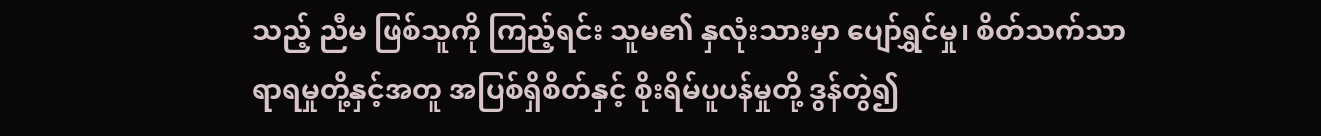သည့် ညီမ ဖြစ်သူကို ကြည့်ရင်း သူမ၏ နှလုံးသားမှာ ပျော်ရွှင်မှု၊ စိတ်သက်သာရာရမှုတို့နှင့်အတူ အပြစ်ရှိစိတ်နှင့် စိုးရိမ်ပူပန်မှုတို့ ဒွန်တွဲ၍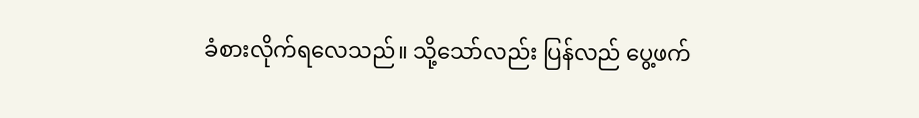ခံစားလိုက်ရလေသည်။ သို့သော်လည်း ပြန်လည် ပွေ့ဖက်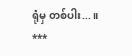ရုံမှ တစ်ပါး...။
***